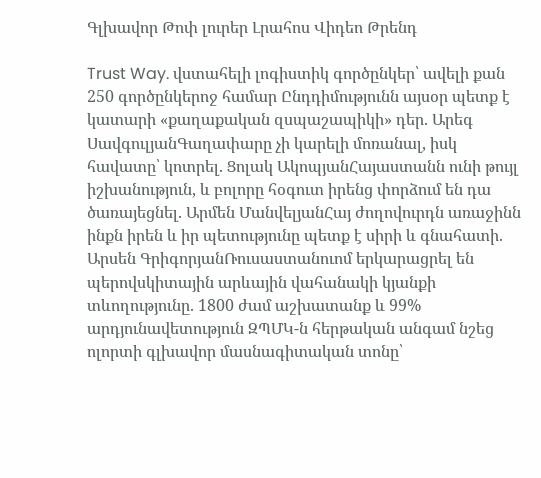Գլխավոր Թոփ լուրեր Լրահոս Վիդեո Թրենդ

Trust Way. վստահելի լոգիստիկ գործընկեր՝ ավելի քան 250 գործընկերոջ համար Ընդդիմությունն այսօր պետք է կատարի «քաղաքական զսպաշապիկի» դեր. Արեգ ՍավգուլյանԳաղափարը չի կարելի մոռանալ, իսկ հավատը՝ կոտրել. Ցոլակ ԱկոպյանՀայաստանն ունի թույլ իշխանություն, և բոլորը հօգուտ իրենց փորձում են դա ծառայեցնել. Արմեն ՄանվելյանՀայ ժողովուրդն առաջինն ինքն իրեն և իր պետությունը պետք է սիրի և գնահատի. Արսեն ԳրիգորյանՌուսաստանուոմ երկարացրել են պերովսկիտային արևային վահանակի կյանքի տևողությունը. 1800 ժամ աշխատանք և 99% արդյունավետություն ԶՊՄԿ-ն հերթական անգամ նշեց ոլորտի գլխավոր մասնագիտական տոնը՝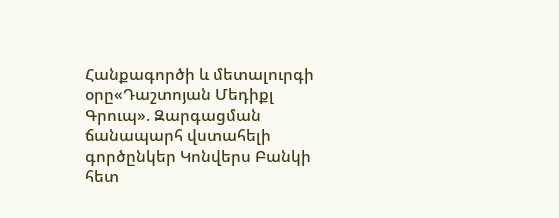Հանքագործի և մետալուրգի օրը«Դաշտոյան Մեդիքլ Գրուպ». Զարգացման ճանապարհ վստահելի գործընկեր Կոնվերս Բանկի հետ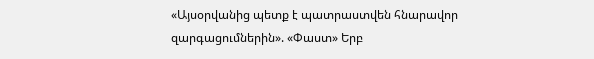«Այսօրվանից պետք է պատրաստվեն հնարավոր զարգացումներին». «Փաստ» Երբ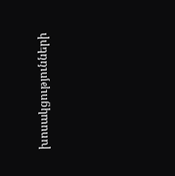խոսակցությունների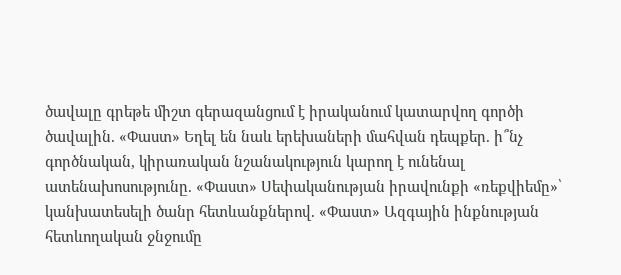ծավալը գրեթե միշտ գերազանցում է իրականում կատարվող գործի ծավալին. «Փաստ» Եղել են նաև երեխաների մահվան դեպքեր. ի՞նչ գործնական, կիրառական նշանակություն կարող է ունենալ ատենախոսությունը. «Փաստ» Սեփականության իրավունքի «ռեքվիեմը»՝ կանխատեսելի ծանր հետևանքներով. «Փաստ» Ազգային ինքնության հետևողական ջնջումը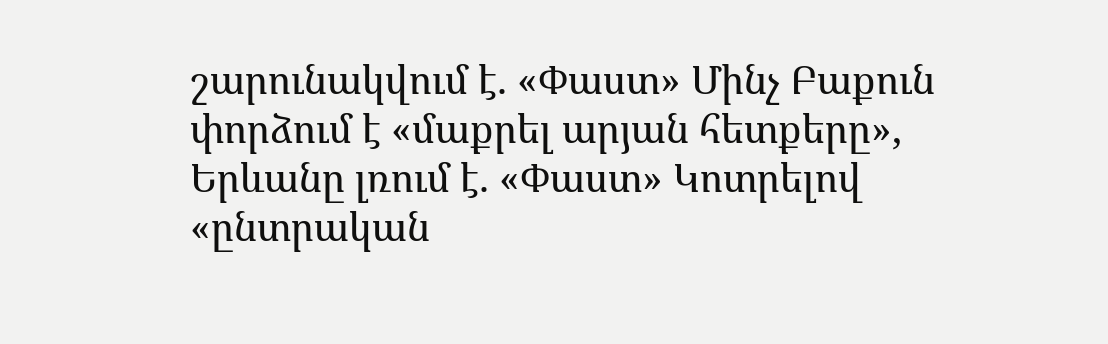շարունակվում է. «Փաստ» Մինչ Բաքուն փորձում է «մաքրել արյան հետքերը», Երևանը լռում է. «Փաստ» Կոտրելով «ընտրական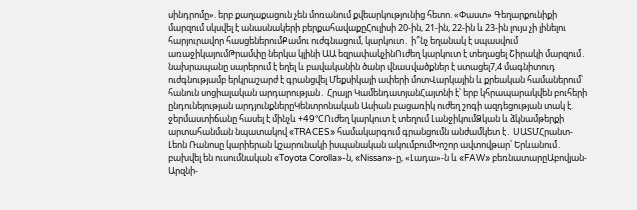սինդրոմը». երբ քաղաքացուն չեն մոռանում քվեարկությունից հետո. «Փաստ» Գեղարքունիքի մարզում սկսվել է անասնակերի բերքահավաքըՀուլիսի 20-ին, 21-ին, 22-ին և 23-ին լույս չի լինելու հարյուրավոր հասցեներումՔամու ուժգնացում, կարկուտ․ ի՞նչ եղանակ է սպասվում առաջիկայումԹրամփը ներկա կլինի ԱԱ եզրափակչինՈւժեղ կարկուտ է տեղացել Շիրակի մարզում․ նախրապանը սարերում է եղել և բավականին ծանր վնաuվածքներ է ստացել7,4 մագնիտուդ ուժգնությամբ երկրաշարժ է գրանցվել Մեքսիկայի ափերի մոտՎարկային և քրեական համաներում՝ հանուն սոցիալական արդարության․ Հրայր ԿամենդատյանՀայտնի է՝ երբ կհրապարակվեն բուհերի ընդունելության արդյունքներըԿենտրոնական Ասիան բացառիկ ուժեղ շոգի ազդեցության տակ է. ջերմաստիճանը հասել է մինչև +49°CՈւժեղ կարկուտ է տեղում ԼանջիկումՁկան և ձկնամթերքի արտահանման նպատակով «TRACES» համակարգում գրանցումն անժամկետ է․ ՍԱՏՄՀրանտ-Լեոն Ռանոսը կարիերան կշարունակի իսպանական ակումբումԽոշոր ավտովթար՝ Երևանում․ բախվել են ուսումնական «Toyota Corolla»-ն, «Nissan»-ը, «Լադա»-ն և «FAW» բեռնատարըԱբովյան-Արզնի-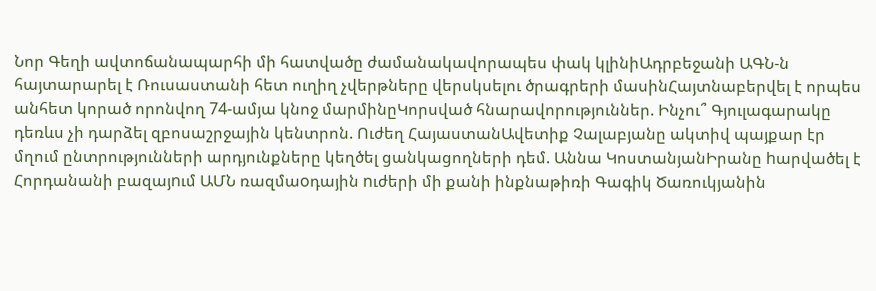Նոր Գեղի ավտոճանապարհի մի հատվածը ժամանակավորապես փակ կլինիԱդրբեջանի ԱԳՆ-ն հայտարարել է Ռուսաստանի հետ ուղիղ չվերթները վերսկսելու ծրագրերի մասինՀայտնաբերվել է որպես անհետ կորած որոնվող 74-ամյա կնոջ մարմինըԿորսված հնարավորություններ. Ինչու՞ Գյուլագարակը դեռևս չի դարձել զբոսաշրջային կենտրոն. Ուժեղ ՀայաստանԱվետիք Չալաբյանը ակտիվ պայքար էր մղում ընտրությունների արդյունքները կեղծել ցանկացողների դեմ. Աննա ԿոստանյանԻրանը hարվածել է Հորդանանի բազայnւմ ԱՄՆ ռազմաoդային nւժերի մի քանի ինքնաթիռի Գագիկ Ծառուկյանին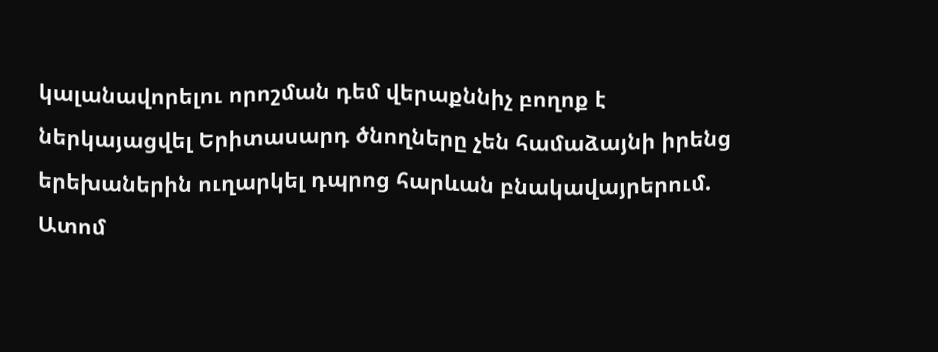կալանավորելու որոշման դեմ վերաքննիչ բողոք է ներկայացվել Երիտասարդ ծնողները չեն համաձայնի իրենց երեխաներին ուղարկել դպրոց հարևան բնակավայրերում. Ատոմ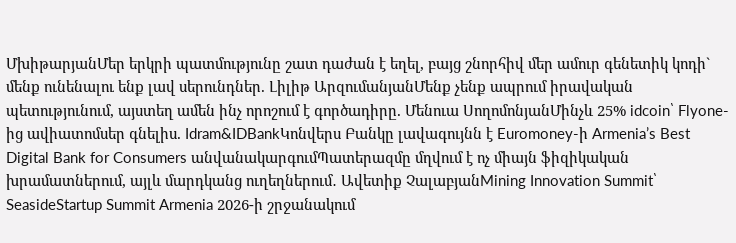ՄխիթարյանՄեր երկրի պատմությունը շատ դաժան է եղել, բայց շնորհիվ մեր ամուր գենետիկ կոդի` մենք ունենալու ենք լավ սերունդներ. Լիլիթ ԱրզումանյանՄենք չենք ապրում իրավական պետությունում, այստեղ ամեն ինչ որոշում է գործադիրը. Մենուա ՍողոմոնյանՄինչև 25% idcoin՝ Flyone-ից ավիատոմսեր գնելիս. Idram&IDBankԿոնվերս Բանկը լավագույնն է Euromoney-ի Armenia’s Best Digital Bank for Consumers անվանակարգումՊատերազմը մղվում է ոչ միայն ֆիզիկական խրամատներում, այլև մարդկանց ուղեղներում․ Ավետիք ՉալաբյանMining Innovation Summit՝ SeasideStartup Summit Armenia 2026-ի շրջանակում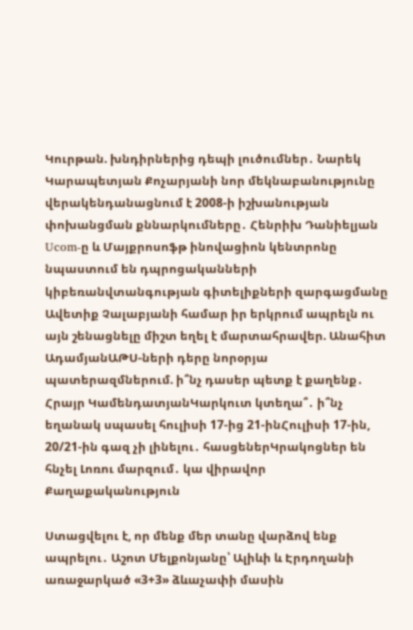Կուրթան. խնդիրներից դեպի լուծումներ․ Նարեկ Կարապետյան Քոչարյանի նոր մեկնաբանությունը վերակենդանացնում է 2008-ի իշխանության փոխանցման քննարկումները․ Հենրիխ Դանիելյան Ucom-ը և Մայքրոսոֆթ ինովացիոն կենտրոնը նպաստում են դպրոցականների կիբեռանվտանգության գիտելիքների զարգացմանը Ավետիք Չալաբյանի համար իր երկրում ապրելն ու այն շենացնելը միշտ եղել է մարտահրավեր. Անահիտ ԱդամյանԱԹՍ-ների դերը նորօրյա պատերազմներում. ի՞նչ դասեր պետք է քաղենք․ Հրայր ԿամենդատյանԿարկուտ կտեղա՞․ ի՞նչ եղանակ սպասել հուլիսի 17-ից 21-ինՀուլիսի 17-ին, 20/21-ին գազ չի լինելու․ հասցեներԿրակոցներ են հնչել Լոռու մարզում․ կա վիրավոր
Քաղաքականություն

Ստացվելու է, որ մենք մեր տանը վարձով ենք ապրելու․ Աշոտ Մելքոնյանը՝ Ալիևի և Էրդողանի առաջարկած «3+3» ձևաչափի մասին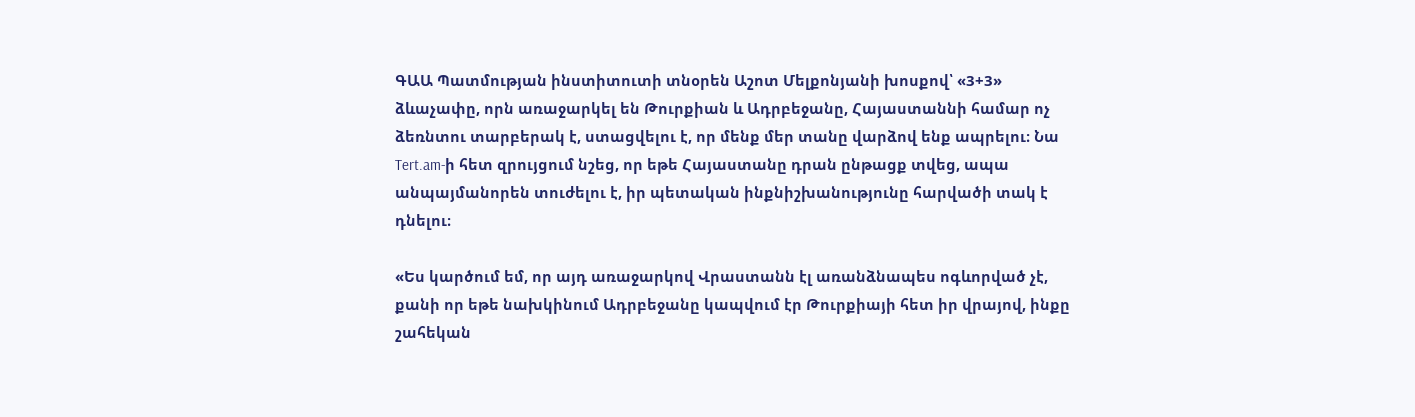ԳԱԱ Պատմության ինստիտուտի տնօրեն Աշոտ Մելքոնյանի խոսքով՝ «3+3» ձևաչափը, որն առաջարկել են Թուրքիան և Ադրբեջանը, Հայաստաննի համար ոչ ձեռնտու տարբերակ է, ստացվելու է, որ մենք մեր տանը վարձով ենք ապրելու։ Նա Tert.am-ի հետ զրույցում նշեց, որ եթե Հայաստանը դրան ընթացք տվեց, ապա անպայմանորեն տուժելու է, իր պետական ինքնիշխանությունը հարվածի տակ է դնելու։

«Ես կարծում եմ, որ այդ առաջարկով Վրաստանն էլ առանձնապես ոգևորված չէ, քանի որ եթե նախկինում Ադրբեջանը կապվում էր Թուրքիայի հետ իր վրայով, ինքը շահեկան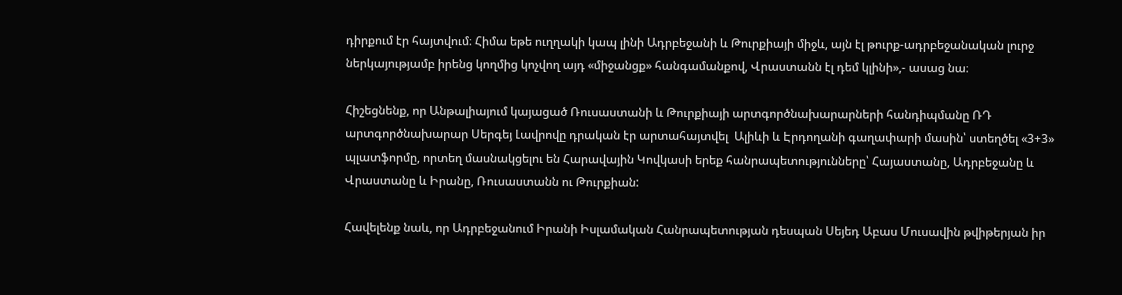դիրքում էր հայտվում։ Հիմա եթե ուղղակի կապ լինի Ադրբեջանի և Թուրքիայի միջև, այն էլ թուրք-ադրբեջանական լուրջ ներկայությամբ իրենց կողմից կոչվող այդ «միջանցք» հանգամանքով, Վրաստանն էլ դեմ կլինի»,- ասաց նա։

Հիշեցնենք, որ Անթալիայում կայացած Ռուսաստանի և Թուրքիայի արտգործնախարարների հանդիպմանը ՌԴ արտգործնախարար Սերգեյ Լավրովը դրական էր արտահայտվել  Ալիևի և Էրդողանի գաղափարի մասին՝ ստեղծել «3+3» պլատֆորմը, որտեղ մասնակցելու են Հարավային Կովկասի երեք հանրապետությունները՝ Հայաստանը, Ադրբեջանը և Վրաստանը և Իրանը, Ռուսաստանն ու Թուրքիան:

Հավելենք նաև, որ Ադրբեջանում Իրանի Իսլամական Հանրապետության դեսպան Սեյեդ Աբաս Մուսավին թվիթերյան իր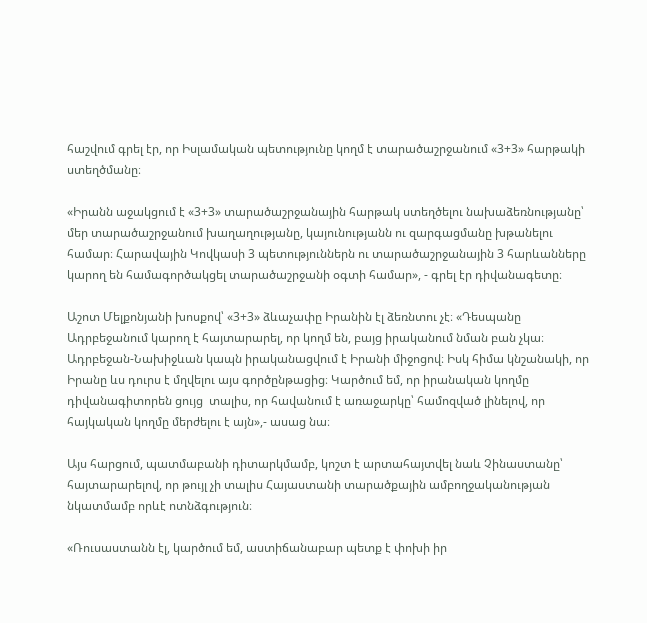հաշվում գրել էր, որ Իսլամական պետությունը կողմ է տարածաշրջանում «3+3» հարթակի ստեղծմանը։

«Իրանն աջակցում է «3+3» տարածաշրջանային հարթակ ստեղծելու նախաձեռնությանը՝ մեր տարածաշրջանում խաղաղությանը, կայունությանն ու զարգացմանը խթանելու համար։ Հարավային Կովկասի 3 պետություններն ու տարածաշրջանային 3 հարևանները կարող են համագործակցել տարածաշրջանի օգտի համար», - գրել էր դիվանագետը։

Աշոտ Մելքոնյանի խոսքով՝ «3+3» ձևաչափը Իրանին էլ ձեռնտու չէ։ «Դեսպանը Ադրբեջանում կարող է հայտարարել, որ կողմ են, բայց իրականում նման բան չկա։ Ադրբեջան-Նախիջևան կապն իրականացվում է Իրանի միջոցով։ Իսկ հիմա կնշանակի, որ Իրանը ևս դուրս է մղվելու այս գործընթացից։ Կարծում եմ, որ իրանական կողմը դիվանագիտորեն ցույց  տալիս, որ հավանում է առաջարկը՝ համոզված լինելով, որ հայկական կողմը մերժելու է այն»,- ասաց նա։

Այս հարցում, պատմաբանի դիտարկմամբ, կոշտ է արտահայտվել նաև Չինաստանը՝ հայտարարելով, որ թույլ չի տալիս Հայաստանի տարածքային ամբողջականության նկատմամբ որևէ ոտնձգություն։

«Ռուսաստանն էլ, կարծում եմ, աստիճանաբար պետք է փոխի իր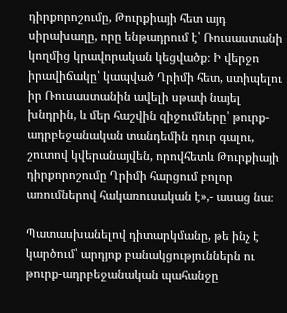դիրքորոշումը, Թուրքիայի հետ այդ սիրախաղը, որը ենթադրում է՝ Ռուսաստանի կողմից կրավորական կեցվածք։ Ի վերջո իրավիճակը՝ կապված Ղրիմի հետ, ստիպելու իր Ռուսաստանին ավելի սթափ նայել խնդրին, և մեր հաշվին զիջումները՝ թուրք-ադրբեջանական տանդեմին դուր գալու, շուտով կվերանայվեն, որովհետև Թուրքիայի դիրքորոշումը Ղրիմի հարցում բոլոր առումներով հակառուսական է»,- ասաց նա։

Պատասխանելով դիտարկմանը, թե ինչ է կարծում՝ արդյոք բանակցություններն ու թուրք-ադրբեջանական պահանջը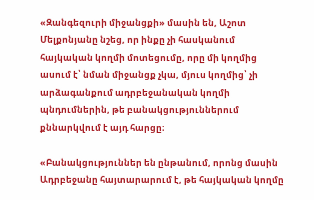«Զանգեզուրի միջանցքի» մասին են, Աշոտ Մելքոնյանը նշեց, որ ինքը չի հասկանում հայկական կողմի մոտեցումը, որը մի կողմից ասում է՝ նման միջանցք չկա, մյուս կողմից՝ չի արձագանքում ադրբեջանական կողմի պնդումներին, թե բանակցություններում քննարկվում է այդ հարցը։

«Բանակցություններ են ընթանում, որոնց մասին Ադրբեջանը հայտարարում է, թե հայկական կողմը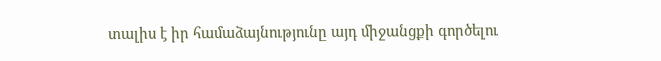տալիս է իր համաձայնությունը այդ միջանցքի գործելու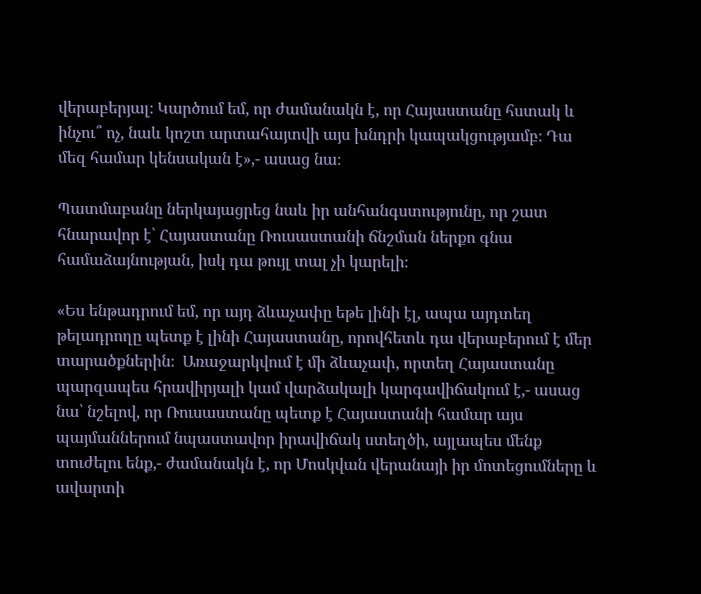վերաբերյալ։ Կարծում եմ, որ ժամանակն է, որ Հայաստանը հստակ և ինչու՞ ոչ, նաև կոշտ արտահայտվի այս խնդրի կապակցությամբ։ Դա մեզ համար կենսական է»,- ասաց նա։

Պատմաբանը ներկայացրեց նաև իր անհանգստությունը, որ շատ հնարավոր է՝ Հայաստանը Ռուսաստանի ճնշման ներքո գնա համաձայնության, իսկ դա թույլ տալ չի կարելի։

«Ես ենթադրում եմ, որ այդ ձևաչափը եթե լինի էլ, ապա այդտեղ թելադրողը պետք է լինի Հայաստանը, որովհետև դա վերաբերում է մեր տարածքներին։  Առաջարկվում է մի ձևաչափ, որտեղ Հայաստանը պարզապես հրավիրյալի կամ վարձակալի կարգավիճակում է,- ասաց նա՝ նշելով, որ Ռուսաստանը պետք է Հայաստանի համար այս պայմաններում նպաստավոր իրավիճակ ստեղծի, այլապես մենք տուժելու ենք,- ժամանակն է, որ Մոսկվան վերանայի իր մոտեցումները և ավարտի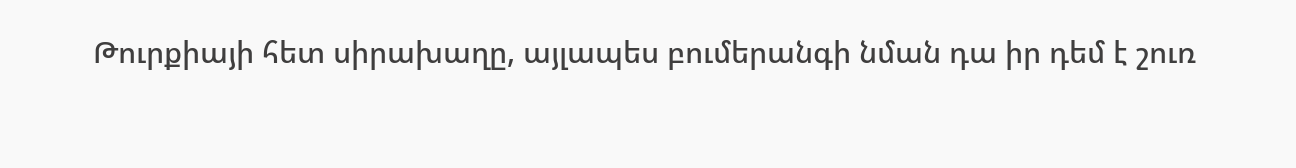Թուրքիայի հետ սիրախաղը, այլապես բումերանգի նման դա իր դեմ է շուռ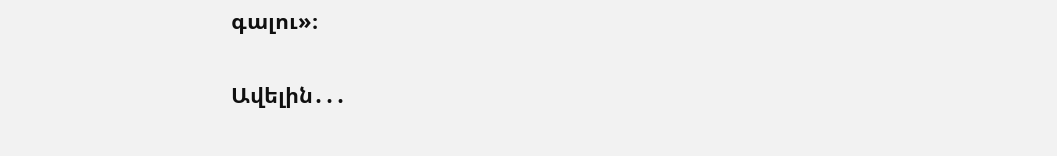գալու»։

Ավելին․․․